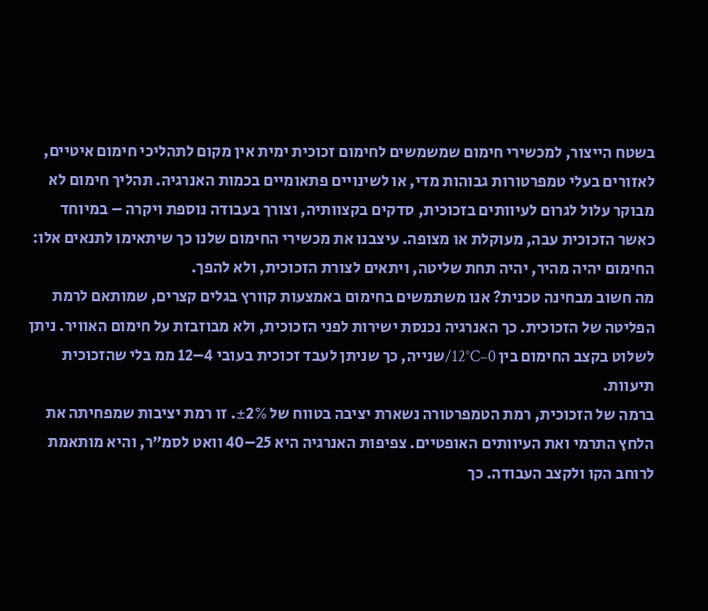בשטח הייצור, למכשירי חימום שמשמשים לחימום זכוכית ימית אין מקום לתהליכי חימום איטיים, לאזורים בעלי טמפרטורות גבוהות מדי, או לשינויים פתאומיים בכמות האנרגיה. תהליך חימום לא מבוקר עלול לגרום לעיוותים בזכוכית, סדקים בקצוותיה, וצורך בעבודה נוספת ויקרה – במיוחד כאשר הזכוכית עבה, מעוקלת או מצופה. עיצבנו את מכשירי החימום שלנו כך שיתאימו לתנאים אלו: החימום יהיה מהיר, יהיה תחת שליטה, ויתאים לצורת הזכוכית, ולא להפך.
מה חשוב מבחינה טכנית? אנו משתמשים בחימום באמצעות קוורץ בגלים קצרים, שמותאם לרמת הפליטה של הזכוכית. כך האנרגיה נכנסת ישירות לפני הזכוכית, ולא מבוזבזת על חימום האוויר. ניתן לשלוט בקצב החימום בין 0–12°C/שנייה, כך שניתן לעבד זכוכית בעובי 4–12 ממ בלי שהזכוכית תיעוות.
ברמה של הזכוכית, רמת הטמפרטורה נשארת יציבה בטווח של ±2%. זו רמת יציבות שמפחיתה את הלחץ התרמי ואת העיוותים האופטיים. צפיפות האנרגיה היא 25–40 וואט לסמ”ר, והיא מותאמת לרוחב הקו ולקצב העבודה. כך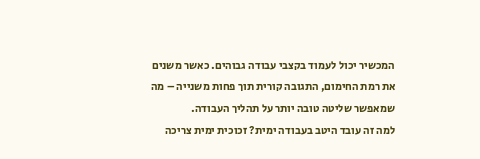המכשיר יכול לעמוד בקצבי עבודה גבוהים. כאשר משנים את רמת החימום, התגובה קורית תוך פחות משנייה – מה שמאפשר שליטה טובה יותר על תהליך העבודה.
למה זה עובד היטב בעבודה ימית? זכוכית ימית צריכה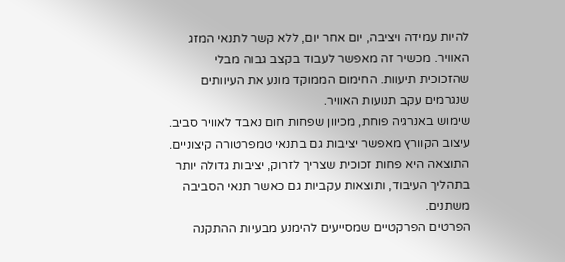להיות עמידה ויציבה, יום אחר יום, ללא קשר לתנאי המזג האוויר. מכשיר זה מאפשר לעבוד בקצב גבוה מבלי שהזכוכית תיעוות. החימום הממוקד מונע את העיוותים שנגרמים עקב תנועות האוויר.
שימוש באנרגיה פוחת, מכיוון שפחות חום נאבד לאוויר סביב. עיצוב הקוורץ מאפשר יציבות גם בתנאי טמפרטורה קיצוניים. התוצאה היא פחות זכוכית שצריך לזרוק, יציבות גדולה יותר בתהליך העיבוד, ותוצאות עקביות גם כאשר תנאי הסביבה משתנים.
הפרטים הפרקטיים שמסייעים להימנע מבעיות ההתקנה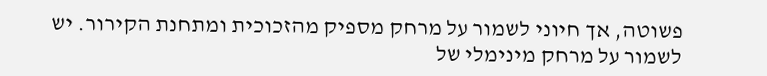פשוטה, אך חיוני לשמור על מרחק מספיק מהזכוכית ומתחנת הקירור. יש לשמור על מרחק מינימלי של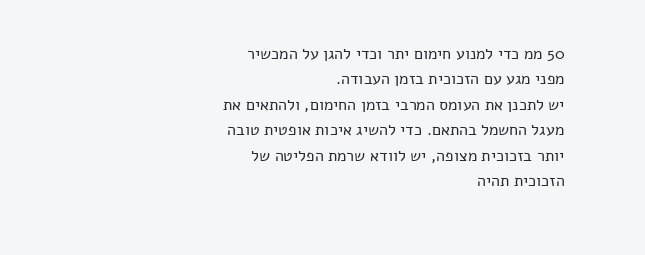50 ממ כדי למנוע חימום יתר וכדי להגן על המכשיר מפני מגע עם הזכוכית בזמן העבודה.
יש לתכנן את העומס המרבי בזמן החימום, ולהתאים את מעגל החשמל בהתאם. כדי להשיג איכות אופטית טובה יותר בזכוכית מצופה, יש לוודא שרמת הפליטה של הזכוכית תהיה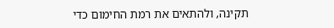תקינה, ולהתאים את רמת החימום כדי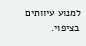למנוע עיוותים בציפוי.